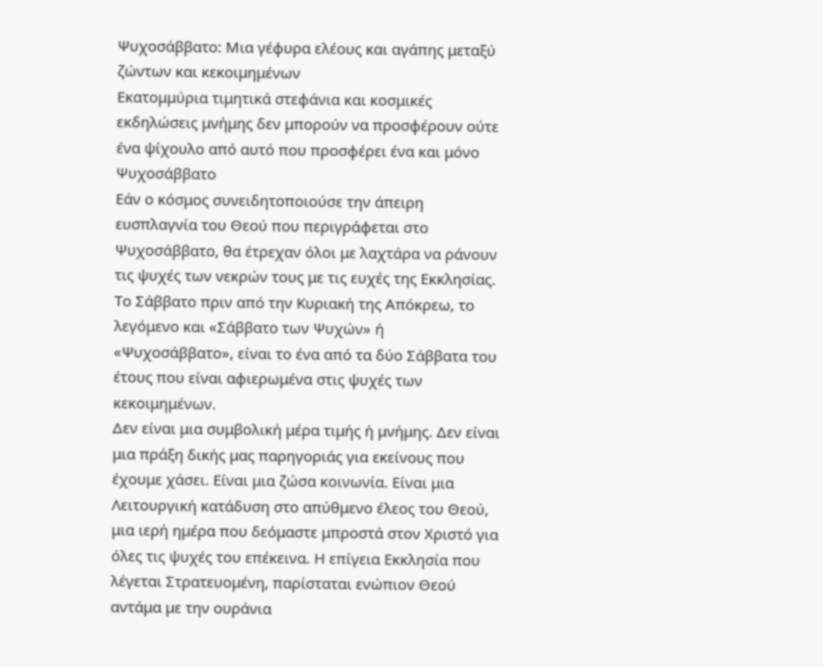Ψυχοσάββατο: Μια γέφυρα ελέους και αγάπης μεταξύ ζώντων και κεκοιμημένων
Εκατομμύρια τιμητικά στεφάνια και κοσμικές εκδηλώσεις μνήμης δεν μπορούν να προσφέρουν ούτε ένα ψίχουλο από αυτό που προσφέρει ένα και μόνο Ψυχοσάββατο
Εάν ο κόσμος συνειδητοποιούσε την άπειρη ευσπλαγνία του Θεού που περιγράφεται στο Ψυχοσάββατο, θα έτρεχαν όλοι με λαχτάρα να ράνουν τις ψυχές των νεκρών τους με τις ευχές της Εκκλησίας. Το Σάββατο πριν από την Κυριακή της Απόκρεω, το λεγόμενο και «Σάββατο των Ψυχών» ή «Ψυχοσάββατο», είναι το ένα από τα δύο Σάββατα του έτους που είναι αφιερωμένα στις ψυχές των κεκοιμημένων.
Δεν είναι μια συμβολική μέρα τιμής ή μνήμης. Δεν είναι μια πράξη δικής μας παρηγοριάς για εκείνους που έχουμε χάσει. Είναι μια ζώσα κοινωνία. Είναι μια Λειτουργική κατάδυση στο απύθμενο έλεος του Θεού, μια ιερή ημέρα που δεόμαστε μπροστά στον Χριστό για όλες τις ψυχές του επέκεινα. Η επίγεια Εκκλησία που λέγεται Στρατευομένη, παρίσταται ενώπιον Θεού αντάμα με την ουράνια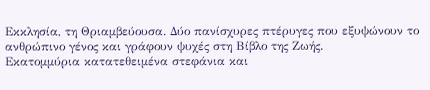Εκκλησία, τη Θριαμβεύουσα. Δύο πανίσχυρες πτέρυγες που εξυψώνουν το ανθρώπινο γένος και γράφουν ψυχές στη Βίβλο της Ζωής.
Εκατομμύρια κατατεθειμένα στεφάνια και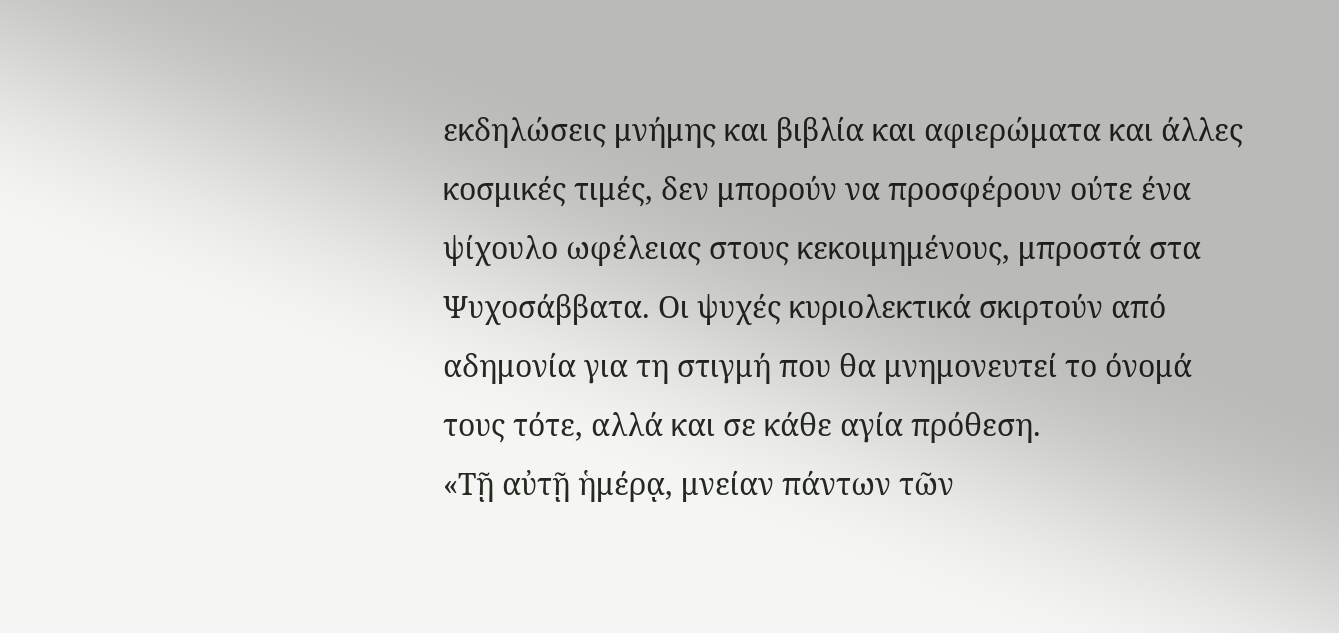εκδηλώσεις μνήμης και βιβλία και αφιερώματα και άλλες κοσμικές τιμές, δεν μπορούν να προσφέρουν ούτε ένα ψίχουλο ωφέλειας στους κεκοιμημένους, μπροστά στα Ψυχοσάββατα. Οι ψυχές κυριολεκτικά σκιρτούν από αδημονία για τη στιγμή που θα μνημονευτεί το όνομά τους τότε, αλλά και σε κάθε αγία πρόθεση.
«Τῇ αὐτῇ ἡμέρᾳ, μνείαν πάντων τῶν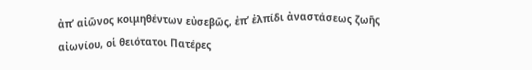ἀπ’ αἰῶνος κοιμηθέντων εὐσεβῶς, ἐπ’ ἐλπίδι ἀναστάσεως ζωῆς αἰωνίου, οἱ θειότατοι Πατέρες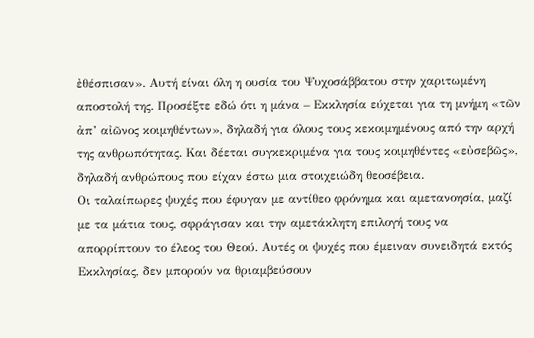ἐθέσπισαν». Αυτή είναι όλη η ουσία του Ψυχοσάββατου στην χαριτωμένη αποστολή της. Προσέξτε εδώ ότι η μάνα – Εκκλησία εύχεται για τη μνήμη «τῶν ἀπ’ αἰῶνος κοιμηθέντων», δηλαδή για όλους τους κεκοιμημένους από την αρχή της ανθρωπότητας. Και δέεται συγκεκριμένα για τους κοιμηθέντες «εὐσεβῶς», δηλαδή ανθρώπους που είχαν έστω μια στοιχειώδη θεοσέβεια.
Οι ταλαίπωρες ψυχές που έφυγαν με αντίθεο φρόνημα και αμετανοησία, μαζί με τα μάτια τους, σφράγισαν και την αμετάκλητη επιλογή τους να απορρίπτουν το έλεος του Θεού. Αυτές οι ψυχές που έμειναν συνειδητά εκτός Εκκλησίας, δεν μπορούν να θριαμβεύσουν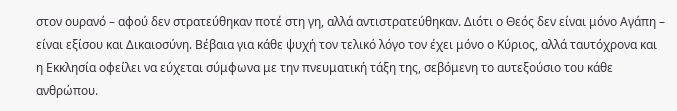στον ουρανό – αφού δεν στρατεύθηκαν ποτέ στη γη, αλλά αντιστρατεύθηκαν. Διότι ο Θεός δεν είναι μόνο Αγάπη – είναι εξίσου και Δικαιοσύνη. Βέβαια για κάθε ψυχή τον τελικό λόγο τον έχει μόνο ο Κύριος, αλλά ταυτόχρονα και η Εκκλησία οφείλει να εύχεται σύμφωνα με την πνευματική τάξη της, σεβόμενη το αυτεξούσιο του κάθε ανθρώπου.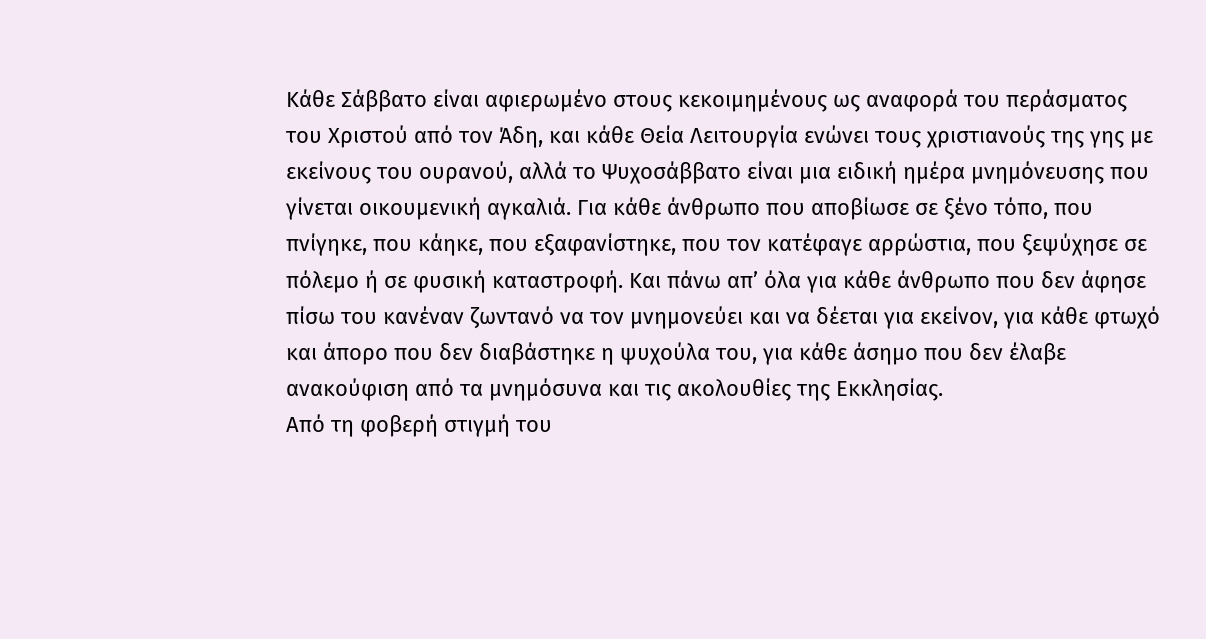Κάθε Σάββατο είναι αφιερωμένο στους κεκοιμημένους ως αναφορά του περάσματος του Χριστού από τον Άδη, και κάθε Θεία Λειτουργία ενώνει τους χριστιανούς της γης με εκείνους του ουρανού, αλλά το Ψυχοσάββατο είναι μια ειδική ημέρα μνημόνευσης που γίνεται οικουμενική αγκαλιά. Για κάθε άνθρωπο που αποβίωσε σε ξένο τόπο, που πνίγηκε, που κάηκε, που εξαφανίστηκε, που τον κατέφαγε αρρώστια, που ξεψύχησε σε πόλεμο ή σε φυσική καταστροφή. Και πάνω απ’ όλα για κάθε άνθρωπο που δεν άφησε πίσω του κανέναν ζωντανό να τον μνημονεύει και να δέεται για εκείνον, για κάθε φτωχό και άπορο που δεν διαβάστηκε η ψυχούλα του, για κάθε άσημο που δεν έλαβε ανακούφιση από τα μνημόσυνα και τις ακολουθίες της Εκκλησίας.
Από τη φοβερή στιγμή του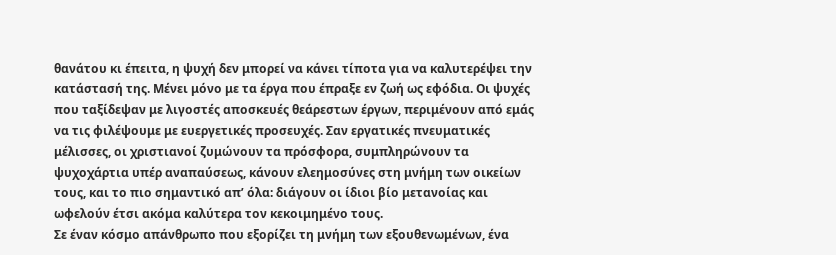θανάτου κι έπειτα, η ψυχή δεν μπορεί να κάνει τίποτα για να καλυτερέψει την κατάστασή της. Μένει μόνο με τα έργα που έπραξε εν ζωή ως εφόδια. Οι ψυχές που ταξίδεψαν με λιγοστές αποσκευές θεάρεστων έργων, περιμένουν από εμάς να τις φιλέψουμε με ευεργετικές προσευχές. Σαν εργατικές πνευματικές μέλισσες, οι χριστιανοί ζυμώνουν τα πρόσφορα, συμπληρώνουν τα ψυχοχάρτια υπέρ αναπαύσεως, κάνουν ελεημοσύνες στη μνήμη των οικείων τους, και το πιο σημαντικό απ’ όλα: διάγουν οι ίδιοι βίο μετανοίας και ωφελούν έτσι ακόμα καλύτερα τον κεκοιμημένο τους.
Σε έναν κόσμο απάνθρωπο που εξορίζει τη μνήμη των εξουθενωμένων, ένα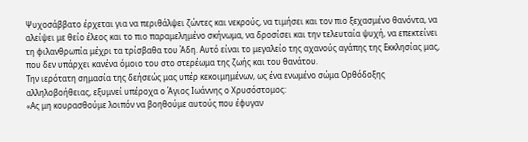Ψυχοσάββατο έρχεται για να περιθάλψει ζώντες και νεκρούς, να τιμήσει και τον πιο ξεχασμένο θανόντα, να αλείψει με θείο έλεος και το πιο παραμελημένο σκήνωμα, να δροσίσει και την τελευταία ψυχή, να επεκτείνει τη φιλανθρωπία μέχρι τα τρίσβαθα του Άδη. Αυτό είναι το μεγαλείο της αχανούς αγάπης της Εκκλησίας μας, που δεν υπάρχει κανένα όμοιο του στο στερέωμα της ζωής και του θανάτου.
Την ιερότατη σημασία της δεήσεώς μας υπέρ κεκοιμημένων, ως ένα ενωμένο σώμα Ορθόδοξης αλληλοβοήθειας, εξυμνεί υπέροχα ο Άγιος Ιωάννης ο Χρυσόστομος:
«Ας μη κουρασθούμε λοιπόν να βοηθούμε αυτούς που έφυγαν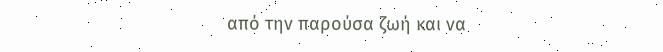από την παρούσα ζωή και να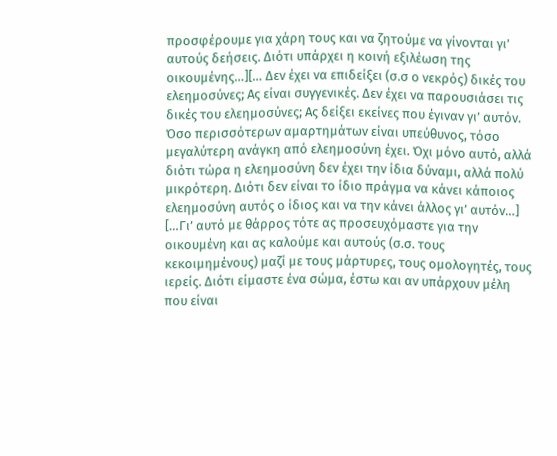προσφέρουμε για χάρη τους και να ζητούμε να γίνονται γι’ αυτούς δεήσεις. Διότι υπάρχει η κοινή εξιλέωση της οικουμένης…][… Δεν έχει να επιδείξει (σ.σ ο νεκρός) δικές του ελεημοσύνες; Ας είναι συγγενικές. Δεν έχει να παρουσιάσει τις δικές του ελεημοσύνες; Ας δείξει εκείνες που έγιναν γι’ αυτόν. Όσο περισσότερων αμαρτημάτων είναι υπεύθυνος, τόσο μεγαλύτερη ανάγκη από ελεημοσύνη έχει. Όχι μόνο αυτό, αλλά διότι τώρα η ελεημοσύνη δεν έχει την ίδια δύναμι, αλλά πολύ μικρότερη. Διότι δεν είναι το ίδιο πράγμα να κάνει κάποιος ελεημοσύνη αυτός ο ίδιος και να την κάνει άλλος γι’ αυτόν…]
[…Γι’ αυτό με θάρρος τότε ας προσευχόμαστε για την οικουμένη και ας καλούμε και αυτούς (σ.σ. τους κεκοιμημένους) μαζί με τους μάρτυρες, τους ομολογητές, τους ιερείς. Διότι είμαστε ένα σώμα, έστω και αν υπάρχουν μέλη που είναι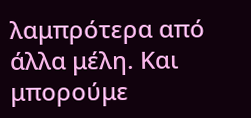λαμπρότερα από άλλα μέλη. Και μπορούμε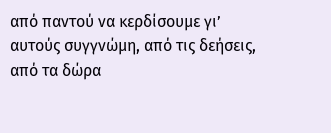από παντού να κερδίσουμε γι’ αυτούς συγγνώμη, από τις δεήσεις, από τα δώρα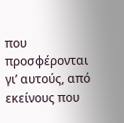που προσφέρονται γι’ αυτούς, από εκείνους που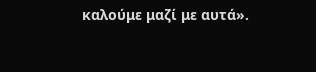καλούμε μαζί με αυτά».